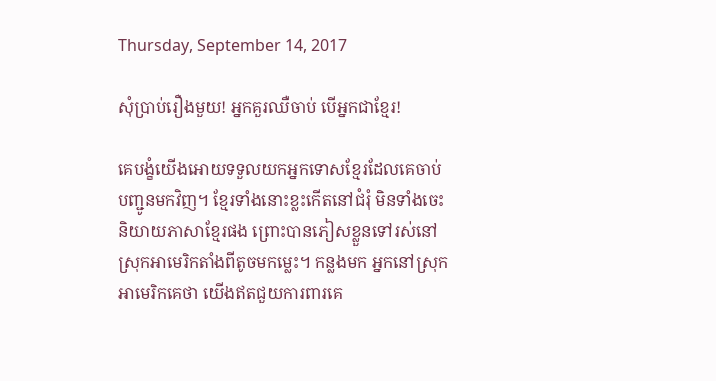Thursday, September 14, 2017

សុំប្រាប់រឿងមួយ! អ្នកគួរឈឺចាប់ បើអ្នកជាខ្មែរ!

គេបង្ខំយើងអោយទទួលយកអ្នកទោសខ្មែរដែលគេចាប់បញ្ជូនមកវិញ។ ខ្មែរទាំងនោះខ្លះកើតនៅជំរុំ មិនទាំងចេះនិយាយភាសាខ្មែរផង ព្រោះបានភៀសខ្លួនទៅរស់នៅស្រុកអាមេរិកតាំងពីតូចមកម្លេះ។ កន្លងមក អ្នកនៅស្រុកអាមេរិកគេថា យើងឥតជួយការពារគេ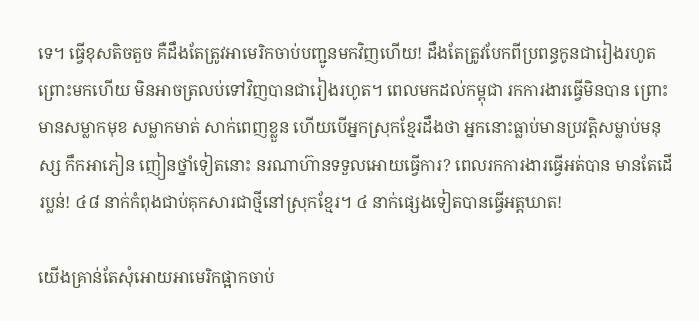ទេ។ ធ្វើខុសតិចតួច គឺដឹងតែត្រូវអាមេរិកចាប់បញ្ជូនមកវិញហើយ! ដឹងតែត្រូវបែកពីប្រពន្ធកូនជារៀងរហូត ព្រោះមកហើយ មិនអាចត្រលប់ទៅវិញបានជារៀងរហូត។ ពេលមកដល់កម្ពុជា រកការងារធ្វើមិនបាន ព្រោះមានសម្លាកមុខ សម្លាកមាត់ សាក់ពេញខ្លួន ហើយបើអ្នកស្រុកខ្មែរដឹងថា អ្នកនោះធ្លាប់មានប្រវត្តិសម្លាប់មនុស្ស កឹកអាភៀន ញៀនថ្នាំទៀតនោះ នរណាហ៊ានទទួលអោយធ្វើការ? ពេលរកការងារធ្វើអត់បាន មានតែដើរប្លន់! ៤៨ នាក់កំពុងជាប់គុកសារជាថ្មីនៅស្រុកខ្មែរ។ ៤ នាក់ផ្សេងទៀតបានធ្វើអត្តឃាត!

យើងគ្រាន់តែសុំអោយអាមេរិកផ្អាកចាប់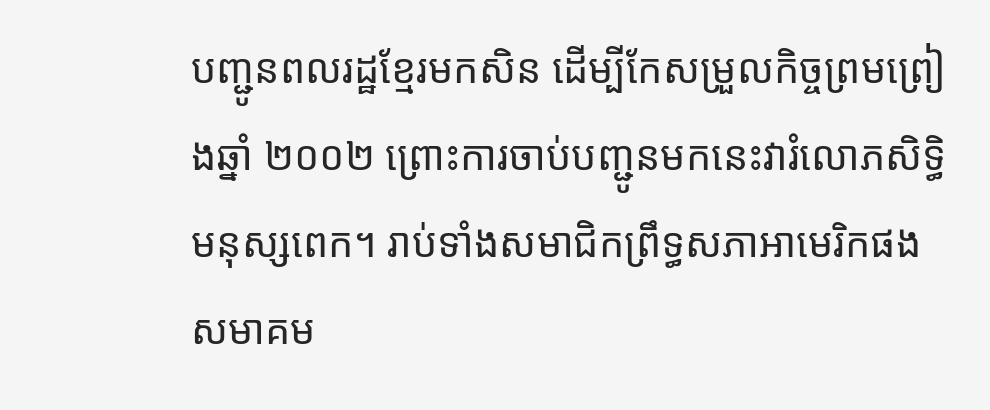បញ្ជូនពលរដ្ឋខ្មែរមកសិន ដើម្បីកែសម្រួលកិច្ចព្រមព្រៀងឆ្នាំ ២០០២ ព្រោះការចាប់បញ្ជូនមកនេះវារំលោភសិទ្ធិមនុស្សពេក។ រាប់ទាំងសមាជិកព្រឹទ្ធសភាអាមេរិកផង សមាគម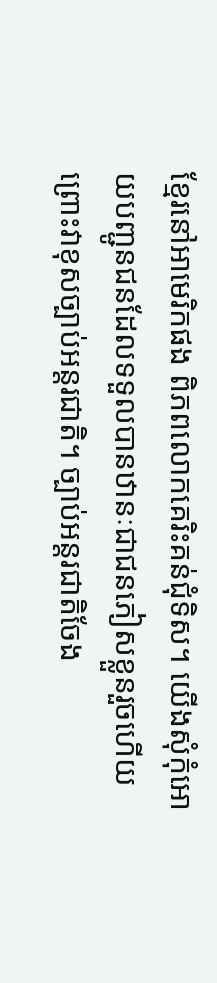ខ្មែរនៅអាមេរិកផង ពិភពលោកគេរិះគន់ជុំទិស។ យើងសុំកុំអោយបញ្ជូនជនដែលទទួលបានឋានៈជាជនភៀសខ្លួនរួចហើយ ព្រោះវាខុសច្បាប់អន្តរជាតិ។ ច្បាប់អន្តរជាតិចែង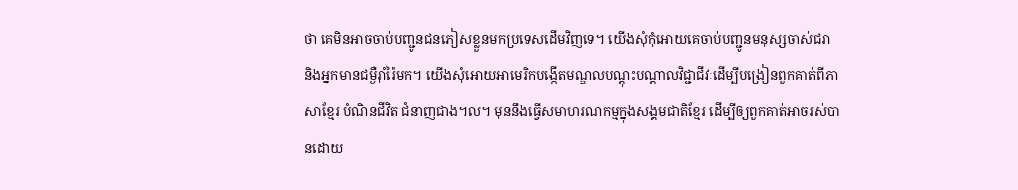ថា គេមិនអាចចាប់បញ្ជូនជនភៀសខ្លួនមកប្រទេសដើមវិញទេ។ យើងសុំកុំអោយគេចាប់បញ្ជូនមនុស្សចាស់ជរា និងអ្នកមានជម្ងឺរ៉ាំរ៉ៃមក។ យើងសុំអោយអាមេរិកបង្កើតមណ្ឌលបណ្តុះបណ្តាលវិជ្ជាជីវៈដើម្បីបង្រៀនពួកគាត់ពីភាសាខ្មែរ បំណិនជីវិត ជំនាញជាង។ល។ មុននឹងធ្វើសមាហរណកម្មក្នុងសង្គមជាតិខ្មែរ ដើម្បីឲ្យពួកគាត់អាចរស់បានដោយ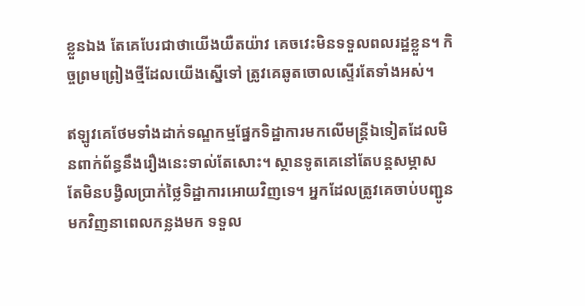ខ្លួនឯង តែគេបែរជាថាយើងយឺតយ៉ាវ គេចវេះមិនទទួលពលរដ្ឋខ្លួន។ កិច្ចព្រមព្រៀងថ្មីដែលយើងស្នើទៅ ត្រូវគេឆូតចោលស្ទើរតែទាំងអស់។

ឥឡូវគេថែមទាំងដាក់ទណ្ឌកម្មផ្នែកទិដ្ឋាការមកលើមន្រ្តីឯទៀតដែលមិនពាក់ព័ន្ធនឹងរឿងនេះទាល់តែសោះ។ ស្ថានទូតគេនៅតែបន្តសម្ភាស តែមិនបង្វិលប្រាក់ថ្លៃទិដ្ឋាការអោយវិញទេ។ អ្នកដែលត្រូវគេចាប់បញ្ជូនមកវិញនាពេលកន្លងមក ទទួល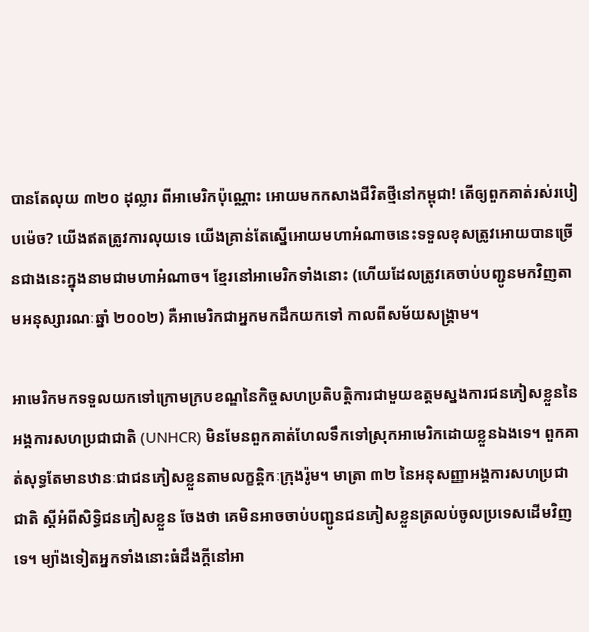បានតែលុយ ៣២០ ដុល្លារ ពីអាមេរិកប៉ុណ្ណោះ អោយមកកសាងជីវិតថ្មីនៅកម្ពុជា! តើឲ្យពួកគាត់រស់របៀបម៉េច? យើងឥតត្រូវការលុយទេ យើងគ្រាន់តែស្នើអោយមហាអំណាចនេះទទួលខុសត្រូវអោយបានច្រើនជាងនេះក្នុងនាមជាមហាអំណាច។ ខ្មែរនៅអាមេរិកទាំងនោះ (ហើយដែលត្រូវគេចាប់បញ្ជូនមកវិញតាមអនុស្សារណៈឆ្នាំ ២០០២) គឺអាមេរិកជាអ្នកមកដឹកយកទៅ កាលពីសម័យសង្រ្គាម។

អាមេរិកមកទទួលយកទៅក្រោមក្របខណ្ឌនៃកិច្ចសហប្រតិបត្តិការជាមួយឧត្តមស្នងការជនភៀសខ្លួននៃអង្គការសហប្រជាជាតិ (UNHCR) មិនមែនពួកគាត់ហែលទឹកទៅស្រុកអាមេរិកដោយខ្លួនឯងទេ។ ពួកគាត់សុទ្ធតែមានឋានៈជាជនភៀសខ្លួនតាមលក្ខន្តិកៈក្រុងរ៉ូម។ មាត្រា ៣២ នៃអនុសញ្ញាអង្គការសហប្រជាជាតិ ស្តីអំពីសិទ្ធិជនភៀសខ្លួន ចែងថា គេមិនអាចចាប់បញ្ជូនជនភៀសខ្លួនត្រលប់ចូលប្រទេសដើមវិញទេ។ ម្យ៉ាងទៀតអ្នកទាំងនោះធំដឹងក្តីនៅអា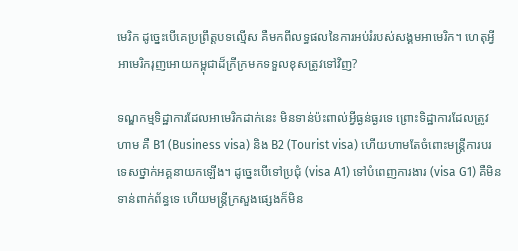មេរិក ដូច្នេះបើគេប្រព្រឹត្តបទល្មើស គឺមកពីលទ្ធផលនៃការអប់រំរបស់សង្គមអាមេរិក។ ហេតុអ្វីអាមេរិករុញអោយកម្ពុជាដ៏ក្រីក្រមកទទួលខុសត្រូវទៅវិញ?

ទណ្ឌកម្មទិដ្ឋាការដែលអាមេរិកដាក់នេះ មិនទាន់ប៉ះពាល់អ្វីធ្ងន់ធ្ងរទេ ព្រោះទិដ្ឋាការដែលត្រូវហាម គឺ B1 (Business visa) និង B2 (Tourist visa) ហើយហាមតែចំពោះមន្ត្រីការបរទេសថ្នាក់អគ្គនាយកឡើង។ ដូច្នេះបើទៅប្រជុំ (visa A1) ទៅបំពេញការងារ (visa G1) គឺមិនទាន់ពាក់ព័ន្ធទេ ហើយមន្ត្រីក្រសួងផ្សេងក៏មិន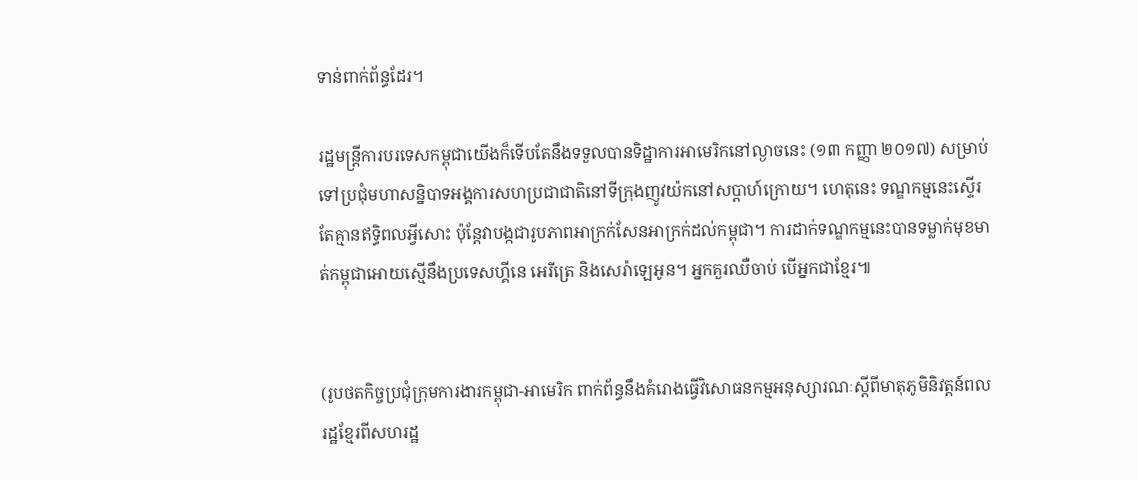ទាន់ពាក់ព័ន្ធដែរ។

រដ្ឋមន្ត្រីការបរទេសកម្ពុជាយើងក៏ទើបតែនឹងទទួលបានទិដ្ឋាការអាមេរិកនៅល្ងាចនេះ (១៣ កញ្ញា ២០១៧) សម្រាប់ទៅប្រជុំមហាសន្និបាទអង្គការសហប្រជាជាតិនៅទីក្រុងញូវយ៉កនៅសប្តាហ៍ក្រោយ។ ហេតុនេះ ទណ្ឌកម្មនេះស្ទើរតែគ្មានឥទ្ធិពលអ្វីសោះ ប៉ុន្តែវាបង្កជារូបភាពអាក្រក់សែនអាក្រក់ដល់កម្ពុជា។ ការដាក់ទណ្ឌកម្មនេះបានទម្លាក់មុខមាត់កម្ពុជាអោយស្មើនឹងប្រទេសហ្គីនេ អេរីត្រេ និងសេរ៉ាឡេអូន។ អ្នកគួរឈឺចាប់ បើអ្នកជាខ្មែរ៕


(រូបថតកិច្ចប្រជុំក្រុមការងារកម្ពុជា-អាមេរិក ពាក់ព័ន្ធនឹងគំរោងធ្វើវិសោធនកម្មអនុស្សារណៈស្តីពីមាតុភូមិនិវត្តន៍ពលរដ្ឋខ្មែរពីសហរដ្ឋ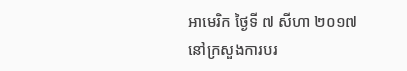អាមេរិក ថ្ងៃទី ៧ សីហា ២០១៧ នៅក្រសួងការបរ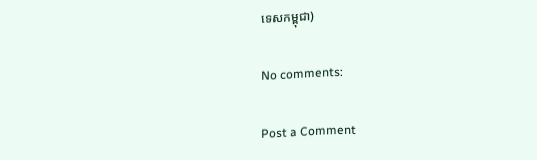ទេសកម្ពុជា)

No comments:

Post a Comment